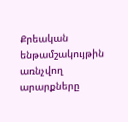Քրեական ենթամշակույթին առնչվող արարքները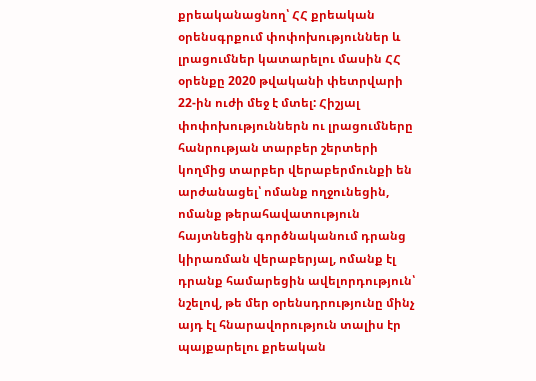քրեականացնող՝ ՀՀ քրեական օրենսգրքում փոփոխություններ և լրացումներ կատարելու մասին ՀՀ օրենքը 2020 թվականի փետրվարի 22-ին ուժի մեջ է մտել: Հիշյալ փոփոխություններն ու լրացումները հանրության տարբեր շերտերի կողմից տարբեր վերաբերմունքի են արժանացել՝ ոմանք ողջունեցին, ոմանք թերահավատություն հայտնեցին գործնականում դրանց կիրառման վերաբերյալ, ոմանք էլ դրանք համարեցին ավելորդություն՝ նշելով, թե մեր օրենսդրությունը մինչ այդ էլ հնարավորություն տալիս էր պայքարելու քրեական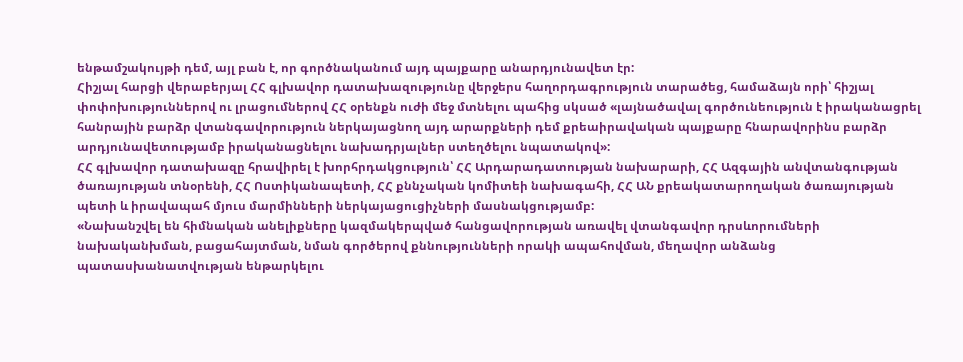ենթամշակույթի դեմ, այլ բան է, որ գործնականում այդ պայքարը անարդյունավետ էր:
Հիշյալ հարցի վերաբերյալ ՀՀ գլխավոր դատախազությունը վերջերս հաղորդագրություն տարածեց, համաձայն որի՝ հիշյալ փոփոխություններով ու լրացումներով ՀՀ օրենքն ուժի մեջ մտնելու պահից սկսած «լայնածավալ գործունեություն է իրականացրել հանրային բարձր վտանգավորություն ներկայացնող այդ արարքների դեմ քրեաիրավական պայքարը հնարավորինս բարձր արդյունավետությամբ իրականացնելու նախադրյալներ ստեղծելու նպատակով»:
ՀՀ գլխավոր դատախազը հրավիրել է խորհրդակցություն՝ ՀՀ Արդարադատության նախարարի, ՀՀ Ազգային անվտանգության ծառայության տնօրենի, ՀՀ Ոստիկանապետի, ՀՀ քննչական կոմիտեի նախագահի, ՀՀ ԱՆ քրեակատարողական ծառայության պետի և իրավապահ մյուս մարմինների ներկայացուցիչների մասնակցությամբ:
«Նախանշվել են հիմնական անելիքները կազմակերպված հանցավորության առավել վտանգավոր դրսևորումների նախականխման, բացահայտման, նման գործերով քննությունների որակի ապահովման, մեղավոր անձանց պատասխանատվության ենթարկելու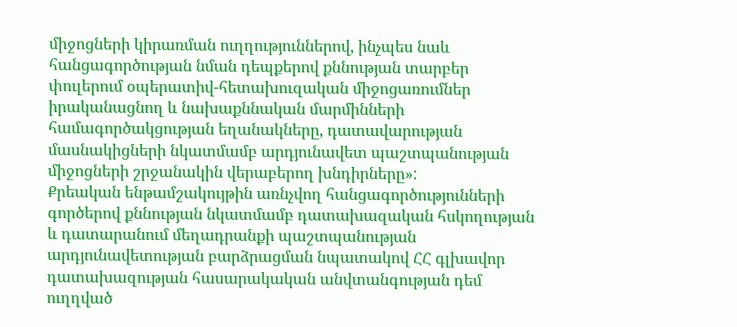միջոցների կիրառման ուղղություններով, ինչպես նաև հանցագործության նման դեպքերով քննության տարբեր փուլերում օպերատիվ-հետախուզական միջոցառումներ իրականացնող և նախաքննական մարմինների համագործակցության եղանակները, դատավարության մասնակիցների նկատմամբ արդյունավետ պաշտպանության միջոցների շրջանակին վերաբերող խնդիրները»:
Քրեական ենթամշակույթին առնչվող հանցագործությունների գործերով քննության նկատմամբ դատախազական հսկողության և դատարանում մեղադրանքի պաշտպանության արդյունավետության բարձրացման նպատակով ՀՀ գլխավոր դատախազության հասարակական անվտանգության դեմ ուղղված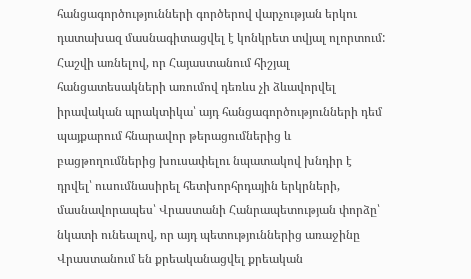հանցագործությունների գործերով վարչության երկու դատախազ մասնագիտացվել է կոնկրետ տվյալ ոլորտում:
Հաշվի առնելով, որ Հայաստանում հիշյալ հանցատեսակների առումով դեռևս չի ձևավորվել իրավական պրակտիկա՝ այդ հանցագործությունների դեմ պայքարում հնարավոր թերացումներից և բացթողումներից խուսափելու նպատակով խնդիր է դրվել՝ ուսումնասիրել հետխորհրդային երկրների, մասնավորապես՝ Վրաստանի Հանրապետության փորձը՝ նկատի ունեալով, որ այդ պետություններից առաջինը Վրաստանում են քրեականացվել քրեական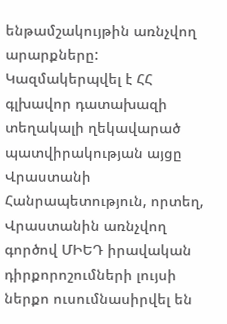ենթամշակույթին առնչվող արարքները:
Կազմակերպվել է ՀՀ գլխավոր դատախազի տեղակալի ղեկավարած պատվիրակության այցը Վրաստանի Հանրապետություն, որտեղ, Վրաստանին առնչվող գործով ՄԻԵԴ իրավական դիրքորոշումների լույսի ներքո ուսումնասիրվել են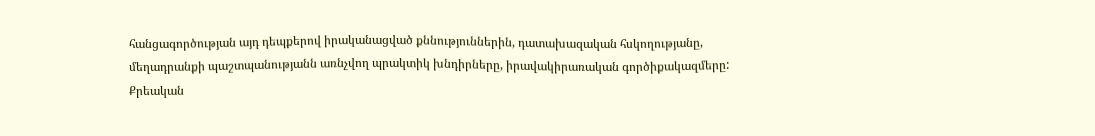հանցագործության այդ դեպքերով իրականացված քննություններին, դատախազական հսկողությանը, մեղադրանքի պաշտպանությանն առնչվող պրակտիկ խնդիրները, իրավակիրառական գործիքակազմերը:
Քրեական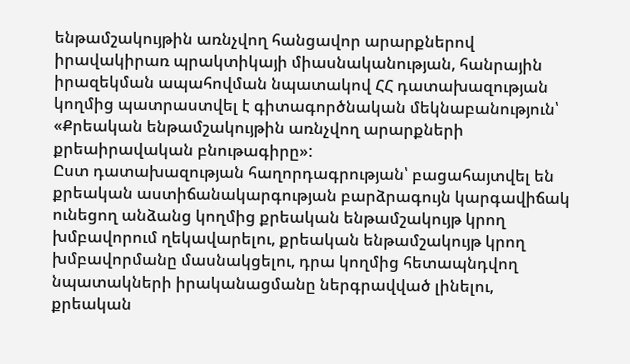ենթամշակույթին առնչվող հանցավոր արարքներով իրավակիրառ պրակտիկայի միասնականության, հանրային իրազեկման ապահովման նպատակով ՀՀ դատախազության կողմից պատրաստվել է գիտագործնական մեկնաբանություն՝ «Քրեական ենթամշակույթին առնչվող արարքների քրեաիրավական բնութագիրը»:
Ըստ դատախազության հաղորդագրության՝ բացահայտվել են քրեական աստիճանակարգության բարձրագույն կարգավիճակ ունեցող անձանց կողմից քրեական ենթամշակույթ կրող խմբավորում ղեկավարելու, քրեական ենթամշակույթ կրող խմբավորմանը մասնակցելու, դրա կողմից հետապնդվող նպատակների իրականացմանը ներգրավված լինելու, քրեական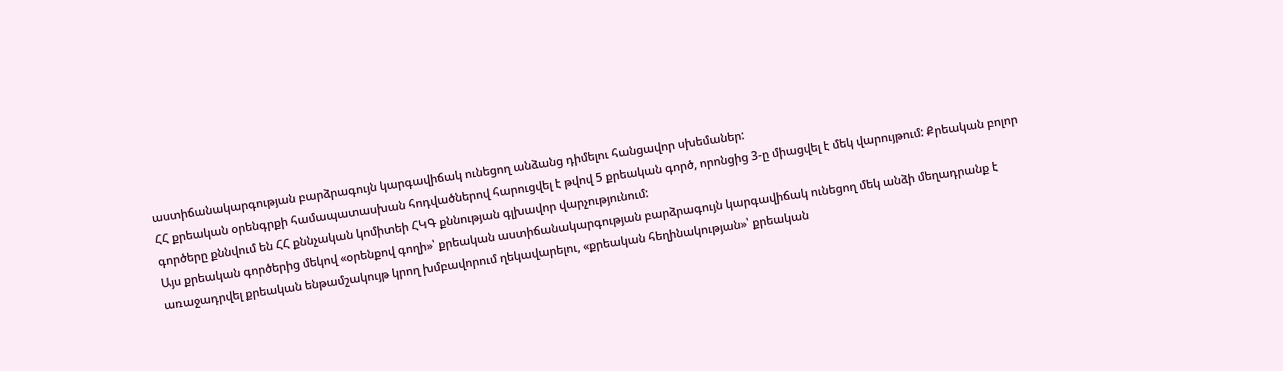աստիճանակարգության բարձրագույն կարգավիճակ ունեցող անձանց դիմելու հանցավոր սխեմաներ:
ՀՀ քրեական օրենգրքի համապատասխան հոդվածներով հարուցվել է թվով 5 քրեական գործ, որոնցից 3-ը միացվել է մեկ վարույթում: Քրեական բոլոր գործերը քննվում են ՀՀ քննչական կոմիտեի ՀԿԳ քննության գլխավոր վարչությունում:
Այս քրեական գործերից մեկով «օրենքով գողի»՝ քրեական աստիճանակարգության բարձրագույն կարգավիճակ ունեցող մեկ անձի մեղադրանք է առաջադրվել քրեական ենթամշակույթ կրող խմբավորում ղեկավարելու, «քրեական հեղինակության»՝ քրեական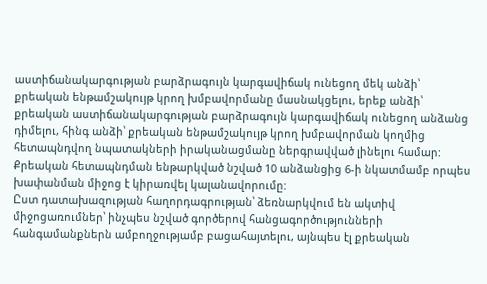աստիճանակարգության բարձրագույն կարգավիճակ ունեցող մեկ անձի՝ քրեական ենթամշակույթ կրող խմբավորմանը մասնակցելու, երեք անձի՝ քրեական աստիճանակարգության բարձրագույն կարգավիճակ ունեցող անձանց դիմելու, հինգ անձի՝ քրեական ենթամշակույթ կրող խմբավորման կողմից հետապնդվող նպատակների իրականացմանը ներգրավված լինելու համար:
Քրեական հետապնդման ենթարկված նշված 10 անձանցից 6-ի նկատմամբ որպես խափանման միջոց է կիրառվել կալանավորումը:
Ըստ դատախազության հաղորդագրության՝ ձեռնարկվում են ակտիվ միջոցառումներ՝ ինչպես նշված գործերով հանցագործությունների հանգամանքներն ամբողջությամբ բացահայտելու, այնպես էլ քրեական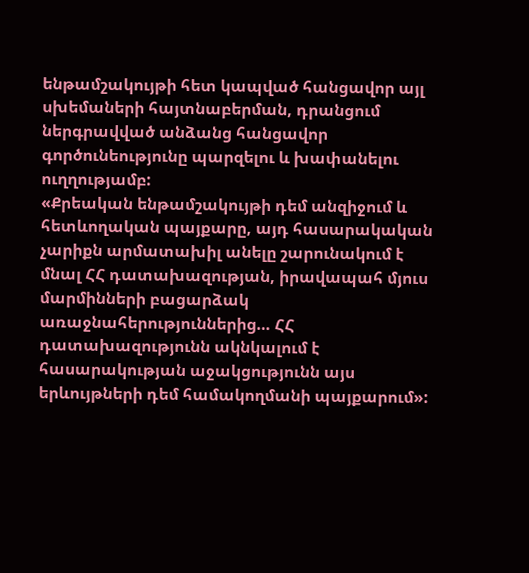ենթամշակույթի հետ կապված հանցավոր այլ սխեմաների հայտնաբերման, դրանցում ներգրավված անձանց հանցավոր գործունեությունը պարզելու և խափանելու ուղղությամբ:
«Քրեական ենթամշակույթի դեմ անզիջում և հետևողական պայքարը, այդ հասարակական չարիքն արմատախիլ անելը շարունակում է մնալ ՀՀ դատախազության, իրավապահ մյուս մարմինների բացարձակ առաջնահերություններից… ՀՀ դատախազությունն ակնկալում է հասարակության աջակցությունն այս երևույթների դեմ համակողմանի պայքարում»: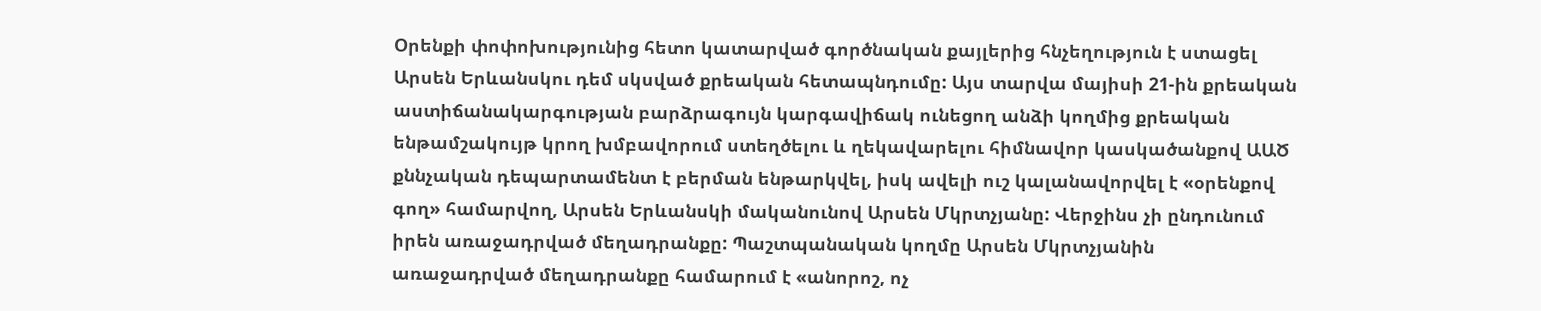Օրենքի փոփոխությունից հետո կատարված գործնական քայլերից հնչեղություն է ստացել Արսեն Երևանսկու դեմ սկսված քրեական հետապնդումը: Այս տարվա մայիսի 21-ին քրեական աստիճանակարգության բարձրագույն կարգավիճակ ունեցող անձի կողմից քրեական ենթամշակույթ կրող խմբավորում ստեղծելու և ղեկավարելու հիմնավոր կասկածանքով ԱԱԾ քննչական դեպարտամենտ է բերման ենթարկվել, իսկ ավելի ուշ կալանավորվել է «օրենքով գող» համարվող, Արսեն Երևանսկի մականունով Արսեն Մկրտչյանը: Վերջինս չի ընդունում իրեն առաջադրված մեղադրանքը: Պաշտպանական կողմը Արսեն Մկրտչյանին առաջադրված մեղադրանքը համարում է «անորոշ, ոչ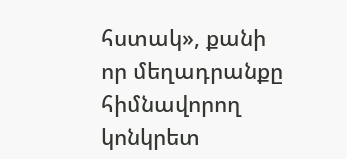հստակ», քանի որ մեղադրանքը հիմնավորող կոնկրետ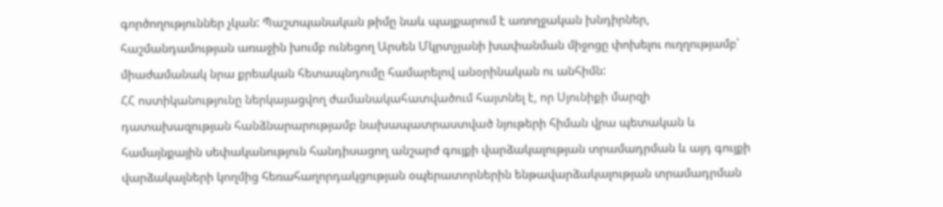գործողություններ չկան: Պաշտպանական թիմը նաև պայքարում է առողջական խնդիրներ, հաշմանդամության առաջին խումբ ունեցող Արսեն Մկրտչյանի խափանման միջոցը փոխելու ուղղությամբ՝ միաժամանակ նրա քրեական հետապնդումը համարելով անօրինական ու անհիմն:
ՀՀ ոստիկանությունը ներկայացվող ժամանակահատվածում հայտնել է, որ Սյունիքի մարզի դատախազության հանձնարարությամբ նախապատրաստված նյութերի հիման վրա պետական և համայնքային սեփականություն հանդիսացող անշարժ գույքի վարձակալության տրամադրման և այդ գույքի վարձակալների կողմից հեռահաղորդակցության օպերատորներին ենթավարձակալության տրամադրման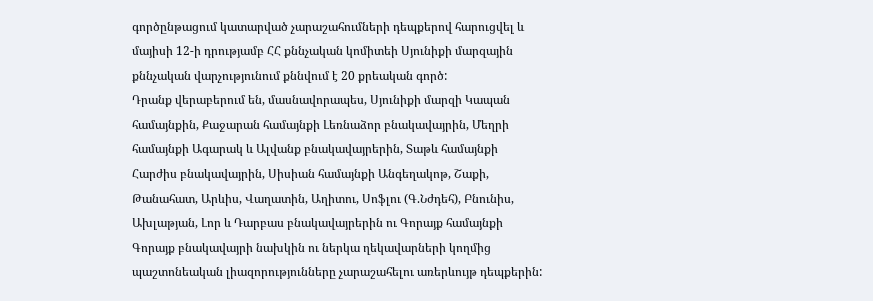գործընթացում կատարված չարաշահումների դեպքերով հարուցվել և մայիսի 12-ի դրությամբ ՀՀ քննչական կոմիտեի Սյունիքի մարզային քննչական վարչությունում քննվում է 20 քրեական գործ:
Դրանք վերաբերում են, մասնավորապես, Սյունիքի մարզի Կապան համայնքին, Քաջարան համայնքի Լեռնաձոր բնակավայրին, Մեղրի համայնքի Ագարակ և Ալվանք բնակավայրերին, Տաթև համայնքի Հարժիս բնակավայրին, Սիսիան համայնքի Անգեղակոթ, Շաքի, Թանահատ, Արևիս, Վաղատին, Աղիտու, Սոֆլու (Գ.Նժդեհ), Բնունիս, Ախլաթյան, Լոր և Դարբաս բնակավայրերին ու Գորայք համայնքի Գորայք բնակավայրի նախկին ու ներկա ղեկավարների կողմից պաշտոնեական լիազորությունները չարաշահելու առերևույթ դեպքերին: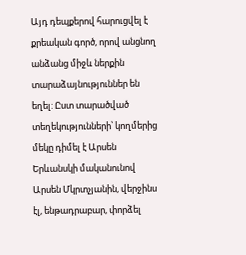Այդ դեպքերով հարուցվել է քրեական գործ, որով անցնող անձանց միջև ներքին տարաձայնություններ են եղել: Ըստ տարածված տեղեկությունների՝ կողմերից մեկը դիմել է Արսեն Երևանսկի մականունով Արսեն Մկրտչյանին, վերջինս էլ, ենթադրաբար, փորձել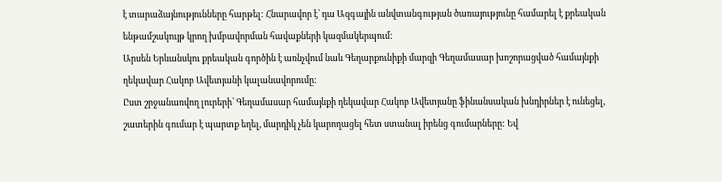է տարաձայնությունները հարթել: Հնարավոր է՝ դա Ազգային անվտանգության ծառայությունը համարել է քրեական ենթամշակույթ կրող խմբավորման հավաքների կազմակերպում:
Արսեն Երևանսկու քրեական գործին է առնչվում նաև Գեղարքունիքի մարզի Գեղամասար խոշորացված համայնքի ղեկավար Հակոբ Ավետյանի կալանավորումը:
Ըստ շրջանառվող լուրերի՝ Գեղամասար համայնքի ղեկավար Հակոբ Ավետյանը ֆինանսական խնդիրներ է ունեցել, շատերին գումար է պարտք եղել, մարդիկ չեն կարողացել հետ ստանալ իրենց գումարները: Եվ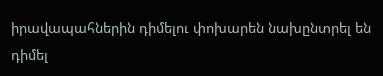իրավապահներին դիմելու փոխարեն նախընտրել են դիմել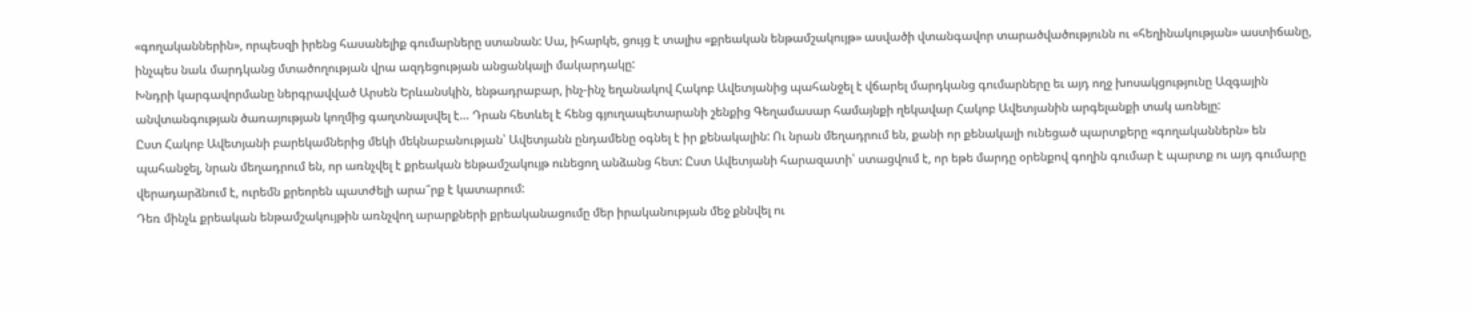«գողականներին», որպեսզի իրենց հասանելիք գումարները ստանան: Սա, իհարկե, ցույց է տալիս «քրեական ենթամշակույթ» ասվածի վտանգավոր տարածվածությունն ու «հեղինակության» աստիճանը, ինչպես նաև մարդկանց մտածողության վրա ազդեցության անցանկալի մակարդակը:
Խնդրի կարգավորմանը ներգրավված Արսեն Երևանսկին, ենթադրաբար, ինչ-ինչ եղանակով Հակոբ Ավետյանից պահանջել է վճարել մարդկանց գումարները եւ այդ ողջ խոսակցությունը Ազգային անվտանգության ծառայության կողմից գաղտնալսվել է… Դրան հետևել է հենց գյուղապետարանի շենքից Գեղամասար համայնքի ղեկավար Հակոբ Ավետյանին արգելանքի տակ առնելը:
Ըստ Հակոբ Ավետյանի բարեկամներից մեկի մեկնաբանության՝ Ավետյանն ընդամենը օգնել է իր քենակալին: Ու նրան մեղադրում են, քանի որ քենակալի ունեցած պարտքերը «գողականներն» են պահանջել, նրան մեղադրում են, որ առնչվել է քրեական ենթամշակույթ ունեցող անձանց հետ: Ըստ Ավետյանի հարազատի՝ ստացվում է, որ եթե մարդը օրենքով գողին գումար է պարտք ու այդ գումարը վերադարձնում է, ուրեմն քրեորեն պատժելի արա՞րք է կատարում:
Դեռ մինչև քրեական ենթամշակույթին առնչվող արարքների քրեականացումը մեր իրականության մեջ քննվել ու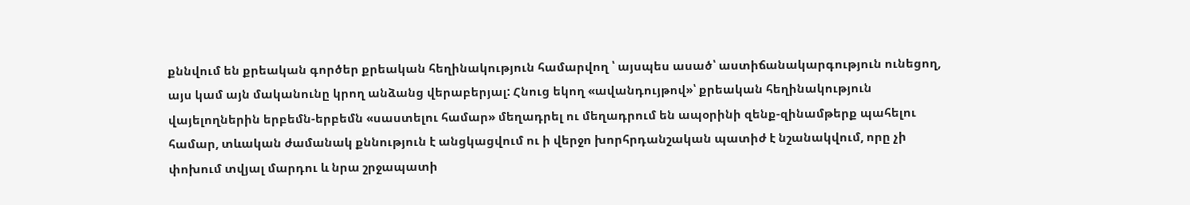քննվում են քրեական գործեր քրեական հեղինակություն համարվող ՝ այսպես ասած՝ աստիճանակարգություն ունեցող, այս կամ այն մականունը կրող անձանց վերաբերյալ: Հնուց եկող «ավանդույթով»՝ քրեական հեղինակություն վայելողներին երբեմն-երբեմն «սաստելու համար» մեղադրել ու մեղադրում են ապօրինի զենք-զինամթերք պահելու համար, տևական ժամանակ քննություն է անցկացվում ու ի վերջո խորհրդանշական պատիժ է նշանակվում, որը չի փոխում տվյալ մարդու և նրա շրջապատի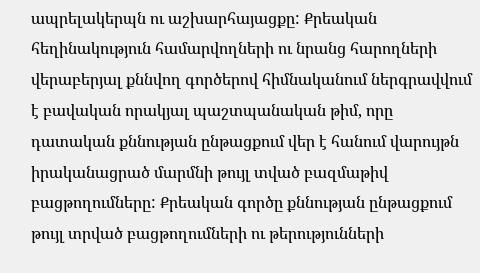ապրելակերպն ու աշխարհայացքը: Քրեական հեղինակություն համարվողների ու նրանց հարողների վերաբերյալ քննվող գործերով հիմնականում ներգրավվում է բավական որակյալ պաշտպանական թիմ, որը դատական քննության ընթացքում վեր է հանում վարույթն իրականացրած մարմնի թույլ տված բազմաթիվ բացթողումները: Քրեական գործը քննության ընթացքում թույլ տրված բացթողումների ու թերությունների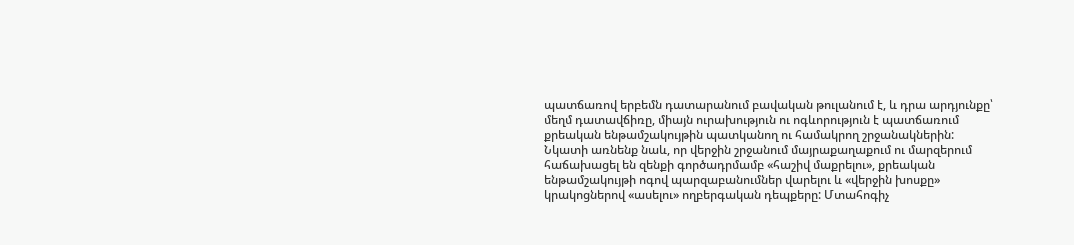պատճառով երբեմն դատարանում բավական թուլանում է, և դրա արդյունքը՝ մեղմ դատավճիռը, միայն ուրախություն ու ոգևորություն է պատճառում քրեական ենթամշակույթին պատկանող ու համակրող շրջանակներին:
Նկատի առնենք նաև, որ վերջին շրջանում մայրաքաղաքում ու մարզերում հաճախացել են զենքի գործադրմամբ «հաշիվ մաքրելու», քրեական ենթամշակույթի ոգով պարզաբանումներ վարելու և «վերջին խոսքը» կրակոցներով «ասելու» ողբերգական դեպքերը: Մտահոգիչ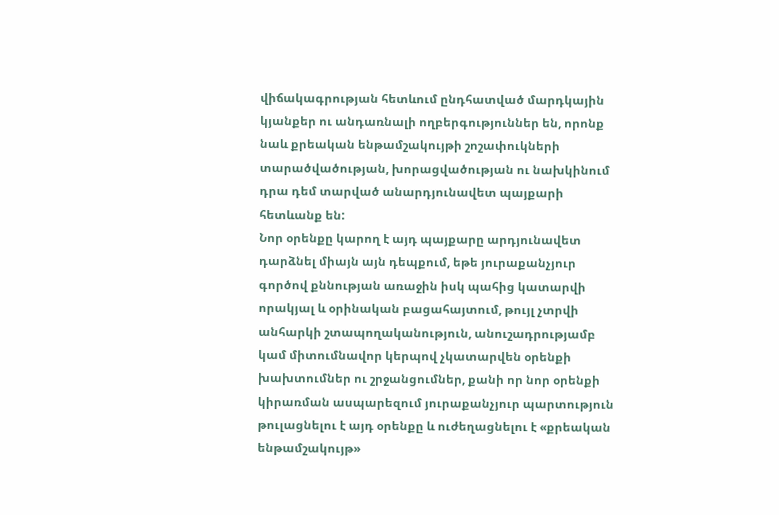վիճակագրության հետևում ընդհատված մարդկային կյանքեր ու անդառնալի ողբերգություններ են, որոնք նաև քրեական ենթամշակույթի շոշափուկների տարածվածության, խորացվածության ու նախկինում դրա դեմ տարված անարդյունավետ պայքարի հետևանք են:
Նոր օրենքը կարող է այդ պայքարը արդյունավետ դարձնել միայն այն դեպքում, եթե յուրաքանչյուր գործով քննության առաջին իսկ պահից կատարվի որակյալ և օրինական բացահայտում, թույլ չտրվի անհարկի շտապողականություն, անուշադրությամբ կամ միտումնավոր կերպով չկատարվեն օրենքի խախտումներ ու շրջանցումներ, քանի որ նոր օրենքի կիրառման ասպարեզում յուրաքանչյուր պարտություն թուլացնելու է այդ օրենքը և ուժեղացնելու է «քրեական ենթամշակույթ»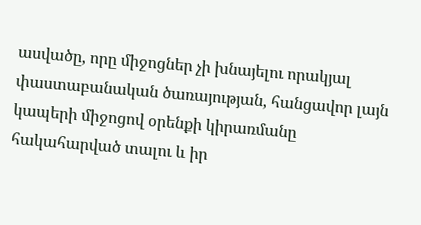ասվածը, որը միջոցներ չի խնայելու որակյալ փաստաբանական ծառայության, հանցավոր լայն կապերի միջոցով օրենքի կիրառմանը հակահարված տալու և իր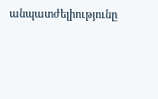անպատժելիությունը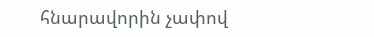հնարավորին չափով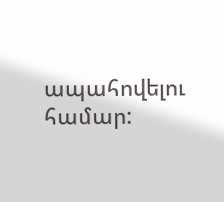ապահովելու համար: